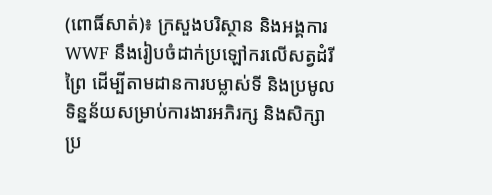(ពោធិ៍សាត់)៖ ក្រសួងបរិស្ថាន និងអង្គការ WWF នឹងរៀបចំដាក់ប្រឡៅករលើសត្វដំរីព្រៃ ដើម្បីតាមដានការបម្លាស់ទី និងប្រមូលទិន្នន័យសម្រាប់ការងារអភិរក្ស និងសិក្សាប្រ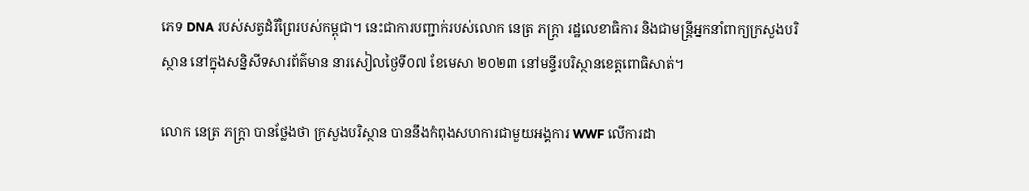ភេទ DNA របស់សត្វដំរីព្រៃរបស់កម្ពុជា។ នេះជាការបញ្ជាក់របស់លោក នេត្រ ភក្ត្រា រដ្ឋលេខាធិការ និងជាមន្ត្រីអ្នកនាំពាក្យក្រសួងបរិស្ថាន នៅក្នុងសន្និសីទសារព័ត៌មាន នារសៀលថ្ងៃទី០៧ ខែមេសា ២០២៣ នៅមន្ទីរបរិស្ថានខេត្តពោធិសាត់។

លោក នេត្រ ភក្ត្រា បានថ្លែងថា ក្រសួងបរិស្ថាន បាននឹងកំពុងសហការជាមួយអង្គការ WWF លើការដា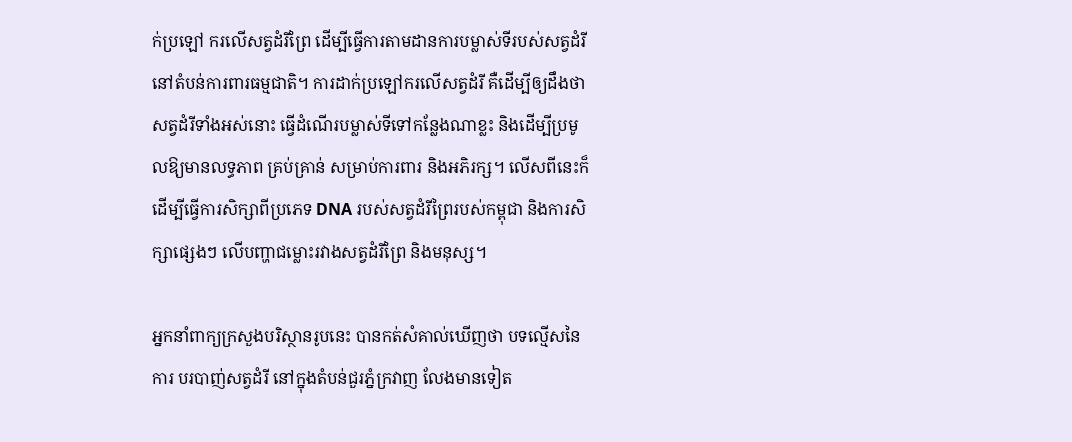ក់ប្រឡៅ ករលើសត្វដំរីព្រៃ ដើម្បីធ្វើការតាមដានការបម្លាស់ទីរបស់សត្វដំរី នៅតំបន់ការពារធម្មជាតិ។ ការដាក់ប្រឡៅករលើសត្វដំរី គឺដើម្បីឲ្យដឹងថាសត្វដំរីទាំងអស់នោះ ធ្វើដំណើរបម្លាស់ទីទៅកន្លែងណាខ្លះ និងដើម្បីប្រមូលឱ្យមានលទ្ធភាព គ្រប់គ្រាន់ សម្រាប់ការពារ និងអភិរក្ស។ លើសពីនេះក៏ដើម្បីធ្វើការសិក្សាពីប្រភេទ DNA របស់សត្វដំរីព្រៃរបស់កម្ពុជា និងការសិក្សាផ្សេងៗ លើបញ្ហាជម្លោះរវាងសត្វដំរីព្រៃ និងមនុស្ស។

អ្នកនាំពាក្យក្រសួងបរិស្ថានរូបនេះ បានកត់សំគាល់ឃើញថា បទល្មើសនៃការ បរបាញ់សត្វដំរី នៅក្នុងតំបន់ជួរភ្នំក្រវាញ លែងមានទៀត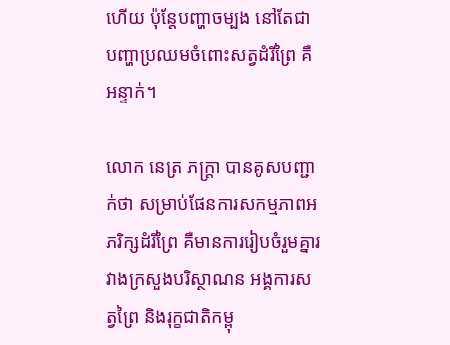ហើយ ប៉ុន្តែបញ្ហាចម្បង នៅតែជាបញ្ហាប្រឈមចំពោះសត្វដំរីព្រៃ គឺអន្ទាក់។

លោក នេត្រ ភក្ត្រា បានគូសបញ្ជាក់ថា សម្រាប់ផែនការសកម្មភាពអភរិក្សដំរីព្រៃ គឺមានការរៀបចំរួមគ្នារវាងក្រសួងបរិស្ថាណន អង្គការសត្វព្រៃ និងរុក្ខជាតិកម្ពុ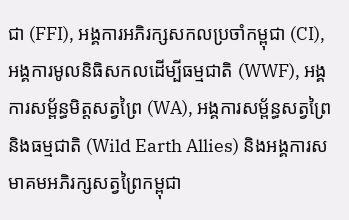ជា (FFI), អង្គការអភិរក្សសកលប្រចាំកម្ពុជា (CI), អង្គការមូលនិធិសកលដើម្បីធម្មជាតិ (WWF), អង្គការសម្ព័ន្ធមិត្តសត្វព្រៃ (WA), អង្គការសម្ព័ន្ធសត្វព្រៃ និងធម្មជាតិ (Wild Earth Allies) និងអង្គការសមាគមអភិរក្សសត្វព្រៃកម្ពុជា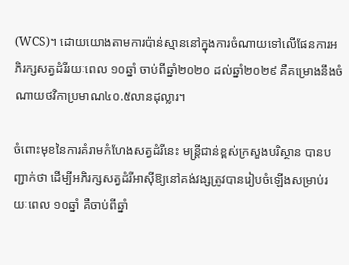(WCS)។ ដោយយោងតាមការប៉ាន់ស្មាននៅក្នុងការចំណាយទៅលើផែនការអភិរក្សសត្វដំរីរយៈពេល ១០ឆ្នាំ ចាប់ពីឆ្នាំ២០២០ ដល់ឆ្នាំ២០២៩ គឺគម្រោងនឹងចំណាយថវិកាប្រមាណ៤០.៥លានដុល្លារ។

ចំពោះមុខនៃការគំរាមកំហែងសត្វដំរីនេះ មន្ត្រីជាន់ខ្ពស់ក្រសួងបរិស្ថាន បានបញ្ជាក់ថា ដើម្បីអភិរក្សសត្វដំរីអាស៊ីឱ្យនៅគង់វង្សត្រូវបានរៀបចំឡើងសម្រាប់រយៈពេល ១០ឆ្នាំ គឺចាប់ពីឆ្នាំ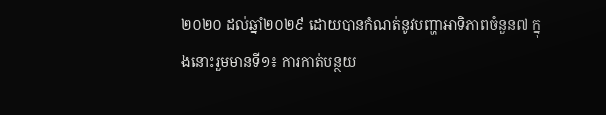២០២០ ដល់ឆ្នាំ២០២៩ ដោយបានកំណត់នូវបញ្ហាអាទិភាពចំនួន៧ ក្នុងនោះរួមមានទី១៖ ការកាត់បន្ថយ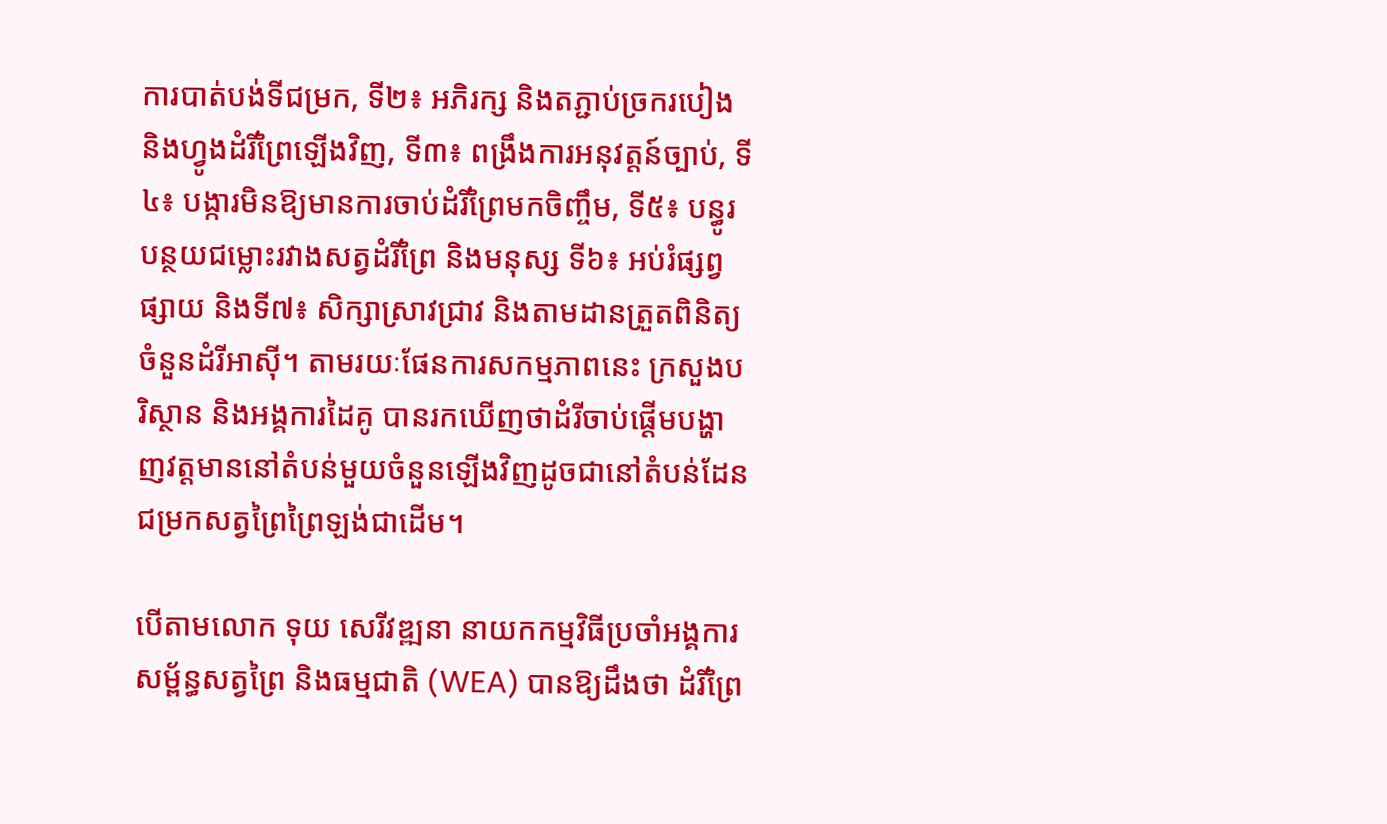ការបាត់បង់ទីជម្រក, ទី២៖ អភិរក្ស និងតភ្ជាប់ច្រករបៀង និងហ្វូងដំរីព្រៃឡើងវិញ, ទី៣៖ ពង្រឹងការអនុវត្តន៍ច្បាប់, ទី៤៖ បង្ការមិនឱ្យមានការចាប់ដំរីព្រៃមកចិញ្ចឹម, ទី៥៖ បន្ធូរបន្ថយជម្លោះរវាងសត្វដំរីព្រៃ និងមនុស្ស ទី៦៖ អប់រំផ្សព្វផ្សាយ និងទី៧៖ សិក្សាស្រាវជ្រាវ និងតាមដានត្រួតពិនិត្យចំនួនដំរីអាស៊ី។ តាមរយៈផែនការសកម្មភាពនេះ ក្រសួងបរិស្ថាន និងអង្គការដៃគូ បានរកឃើញថាដំរីចាប់ផ្តើមបង្ហាញវត្តមាននៅតំបន់មួយចំនួនឡើងវិញដូចជានៅតំបន់ដែនជម្រកសត្វព្រៃព្រៃឡង់ជាដើម។

បើតាមលោក ទុយ សេរីវឌ្ឍនា នាយកកម្មវិធីប្រចាំអង្គការសម្ព័ន្ធសត្វព្រៃ និងធម្មជាតិ (WEA) បានឱ្យដឹងថា ដំរីព្រៃ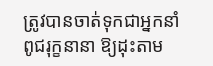ត្រូវបានចាត់ទុកជាអ្នកនាំពូជរុក្ខនានា ឱ្យដុះតាម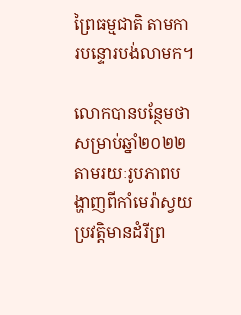ព្រៃធម្មជាតិ តាមការបន្ទោរបង់លាមក។

លោកបានបន្ថែមថា សម្រាប់ឆ្នាំ២០២២ តាមរយៈរូបភាពបង្ហាញពីកាំមេរ៉ាស្វយប្រវត្តិមានដំរីព្រ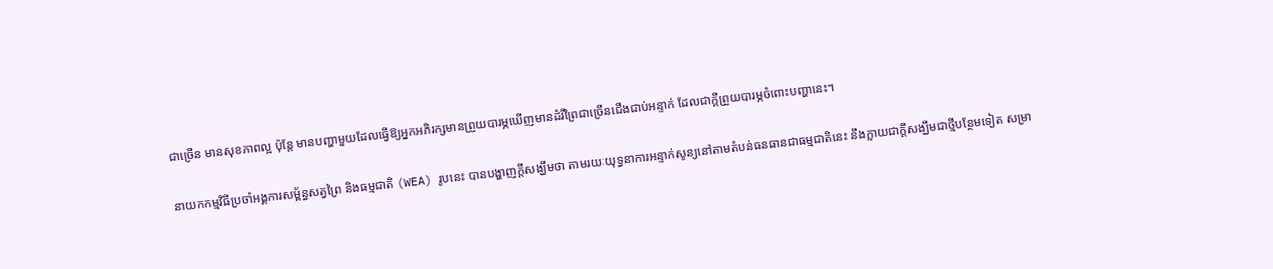ជាច្រើន មានសុខភាពល្អ ប៉ុន្តែ មានបញ្ហាមួយដែលធ្វើឱ្យអ្នកអភិរក្សមានព្រួយបារម្ភឃើញមានដំរីព្រៃជាច្រើនជើងជាប់អន្ទាក់ ដែលជាក្តីព្រួយបារម្ភចំពោះបញ្ហានេះ។

នាយកកម្មវិធីប្រចាំអង្គការសម្ព័ន្ធសត្វព្រៃ និងធម្មជាតិ (WEA) រូបនេះ បានបង្ហាញក្តីសង្ឃឹមថា តាមរយៈយុទ្ធនាការអន្ទាក់សូន្យនៅតាមតំបន់ធនធានជាធម្មជាតិនេះ នឹងក្លាយជាក្តីសង្ឃឹមជាថ្មីបន្ថែមទៀត សម្រា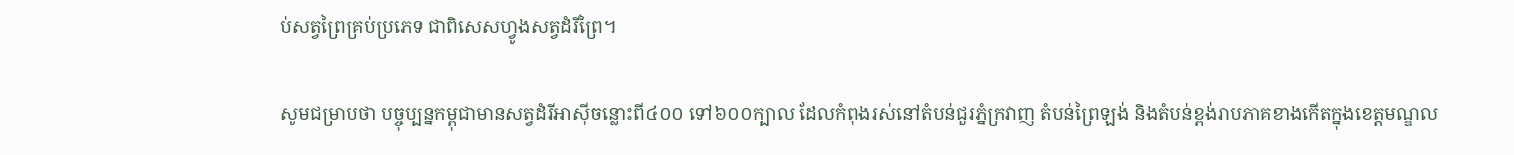ប់សត្វព្រៃគ្រប់ប្រភេទ ជាពិសេសហ្វូងសត្វដំរីព្រៃ។

សូមជម្រាបថា បច្ចុប្បន្នកម្ពុជាមានសត្វដំរីអាស៊ីចន្លោះពី៤០០ ទៅ៦០០ក្បាល ដែលកំពុងរស់នៅតំបន់ជួរភ្នំក្រវាញ តំបន់ព្រៃឡង់ និងតំបន់ខ្ពង់រាបភាគខាងកើតក្នុងខេត្តមណ្ឌល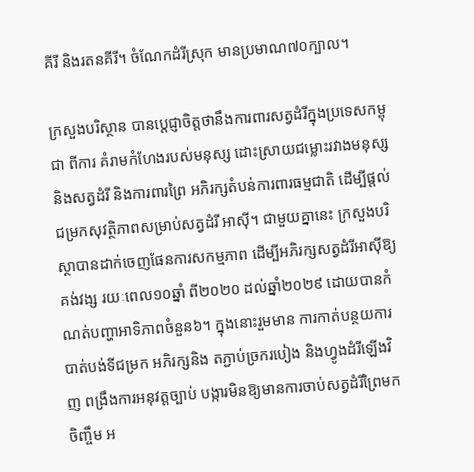គីរី និងរតនគីរី។ ចំណែកដំរីស្រុក មានប្រមាណ៧០ក្បាល។

ក្រសួងបរិស្ថាន បានប្តេជ្ញាចិត្តថានឹងការពារសត្វដំរីក្នុងប្រទេសកម្ពុជា ពីការ គំរាមកំហែងរបស់មនុស្ស ដោះស្រាយជម្លោះរវាងមនុស្ស និងសត្វដំរី និងការពារព្រៃ អភិរក្សតំបន់ការពារធម្មជាតិ ដើម្បីផ្តល់ជម្រកសុវត្ថិភាពសម្រាប់សត្វដំរី អាស៊ី។ ជាមួយគ្នានេះ ក្រសួងបរិស្ថាបានដាក់ចេញផែនការសកម្មភាព ដើម្បីអភិរក្សសត្វដំរីអាស៊ីឱ្យគង់វង្ស រយៈពេល១០ឆ្នាំ ពី២០២០ ដល់ឆ្នាំ២០២៩ ដោយបានកំណត់បញ្ហាអាទិភាពចំនួន៦។ ក្នុងនោះរួមមាន ការកាត់បន្ថយការបាត់បង់ទីជម្រក អភិរក្សនិង តភ្ជាប់ច្រករបៀង និងហ្វូងដំរីឡើងវិញ ពង្រឹងការអនុវត្តច្បាប់ បង្ការមិនឱ្យមានការចាប់សត្វដំរីព្រៃមកចិញ្ចឹម អ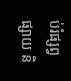ប់រំផ្សព្វផ្សាយ និ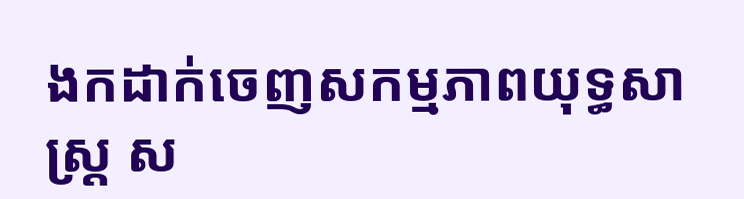ងកដាក់ចេញសកម្មភាពយុទ្ធសាស្ត្រ ស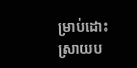ម្រាប់ដោះស្រាយប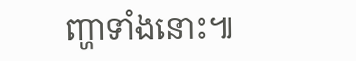ញ្ហាទាំងនោះ៕